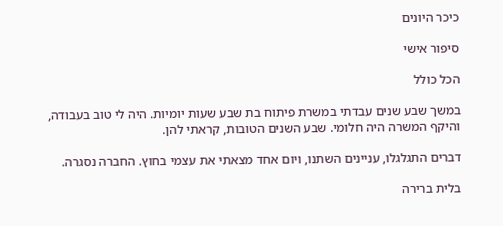כיכר היונים

סיפור אישי

הכל כולל

במשך שבע שנים עבדתי במשרת פיתוח בת שבע שעות יומיות. היה לי טוב בעבודה, והיקף המשרה היה חלומי. שבע השנים הטובות, קראתי להן.

דברים התגלגלו, עניינים השתנו, ויום אחד מצאתי את עצמי בחוץ. החברה נסגרה.

בלית ברירה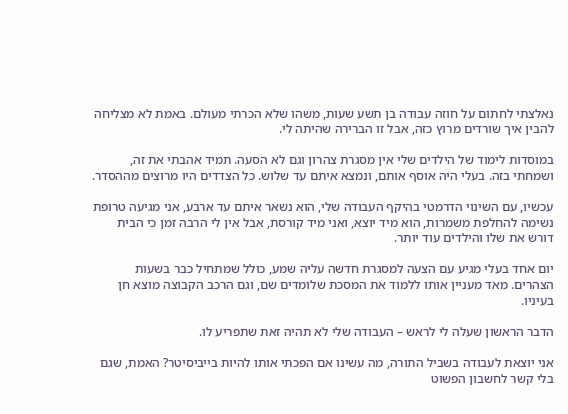נאלצתי לחתום על חוזה עבודה בן תשע שעות, משהו שלא הכרתי מעולם. באמת לא מצליחה להבין איך שורדים מרוץ כזה, אבל זו הברירה שהיתה לי.

במוסדות לימוד של הילדים שלי אין מסגרת צהרון וגם לא הסעה. תמיד אהבתי את זה, ושמחתי בזה. בעלי היה אוסף אותם, ונמצא איתם עד שלוש. כל הצדדים היו מרוצים מההסדר.

עכשיו, עם השינוי הדרמטי בהיקף העבודה שלי, הוא נשאר איתם עד ארבע, אני מגיעה טרופת נשימה להחלפת משמרות, הוא מיד יוצא, ואני מיד קורסת, אבל אין לי הרבה זמן כי הבית דורש את שלו והילדים עוד יותר.

יום אחד בעלי מגיע עם הצעה למסגרת חדשה עליה שמע, כולל שמתחיל כבר בשעות הצהרים. מאד מעניין אותו ללמוד את המסכת שלומדים שם, וגם הרכב הקבוצה מוצא חן בעיניו.

הדבר הראשון שעלה לי לראש – העבודה שלי לא תהיה זאת שתפריע לו.

אני יוצאת לעבודה בשביל התורה, מה עשינו אם הפכתי אותו להיות בייביסיטר? האמת, שגם בלי קשר לחשבון הפשוט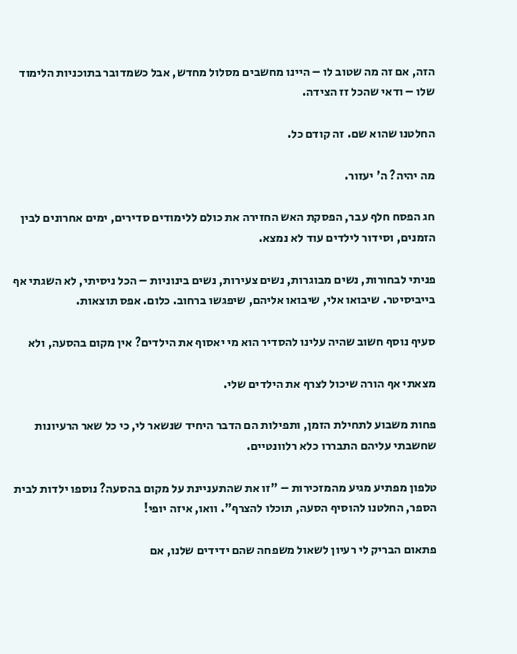הזה, אם זה מה שטוב לו – היינו מחשבים מסלול מחדש, אבל כשמדובר בתוכניות הלימוד שלו – ודאי שהכל זז הצידה.

החלטנו שהוא שם. זה קודם כל.

מה יהיה? ה' יעזור.

חג הפסח חלף עבר, הפסקת האש החזירה את כולם ללימודים סדירים, ימים אחרונים לבין הזמנים, וסידור לילדים עוד לא נמצא.

פניתי לבחורות, נשים מבוגרות, נשים צעירות, נשים בינוניות – הכל ניסיתי, לא השגתי אף בייביסיטר. שיבואו אלי, שיבואו אליהם, שיפגשו ברחוב. כלום. אפס תוצאות.

סעיף נוסף חשוב שהיה עלינו להסדיר הוא מי יאסוף את הילדים? אין מקום בהסעה, ולא

מצאתי אף הורה שיכול לצרף את הילדים שלי.

פחות משבוע לתחילת הזמן, ותפילות הם הדבר היחיד שנשאר לי, כי כל שאר הרעיונות שחשבתי עליהם התבררו כלא רלוונטיים.

טלפון מפתיע מגיע מהמזכירות – "זו את שהתעניינת על מקום בהסעה? נוספו ילדות לבית הספר, החלטנו להוסיף הסעה, תוכלו להצרף". וואו, איזה יופי!

פתאום הבריק לי רעיון לשאול משפחה שהם ידידים שלנו, אם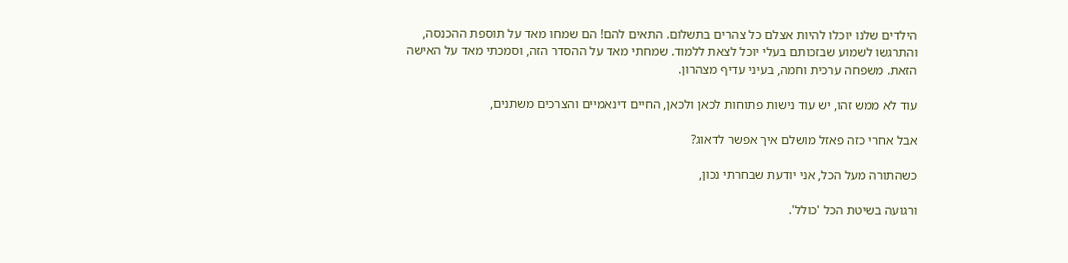הילדים שלנו יוכלו להיות אצלם כל צהרים בתשלום. התאים להם! הם שמחו מאד על תוספת ההכנסה, והתרגשו לשמוע שבזכותם בעלי יוכל לצאת ללמוד. שמחתי מאד על ההסדר הזה, וסמכתי מאד על האישה הזאת. משפחה ערכית וחמה, בעיני עדיף מצהרון.

עוד לא ממש זהו, יש עוד נישות פתוחות לכאן ולכאן, החיים דינאמיים והצרכים משתנים,

אבל אחרי כזה פאזל מושלם איך אפשר לדאוג?

כשהתורה מעל הכל, אני יודעת שבחרתי נכון,

ורגועה בשיטת הכל 'כולל'.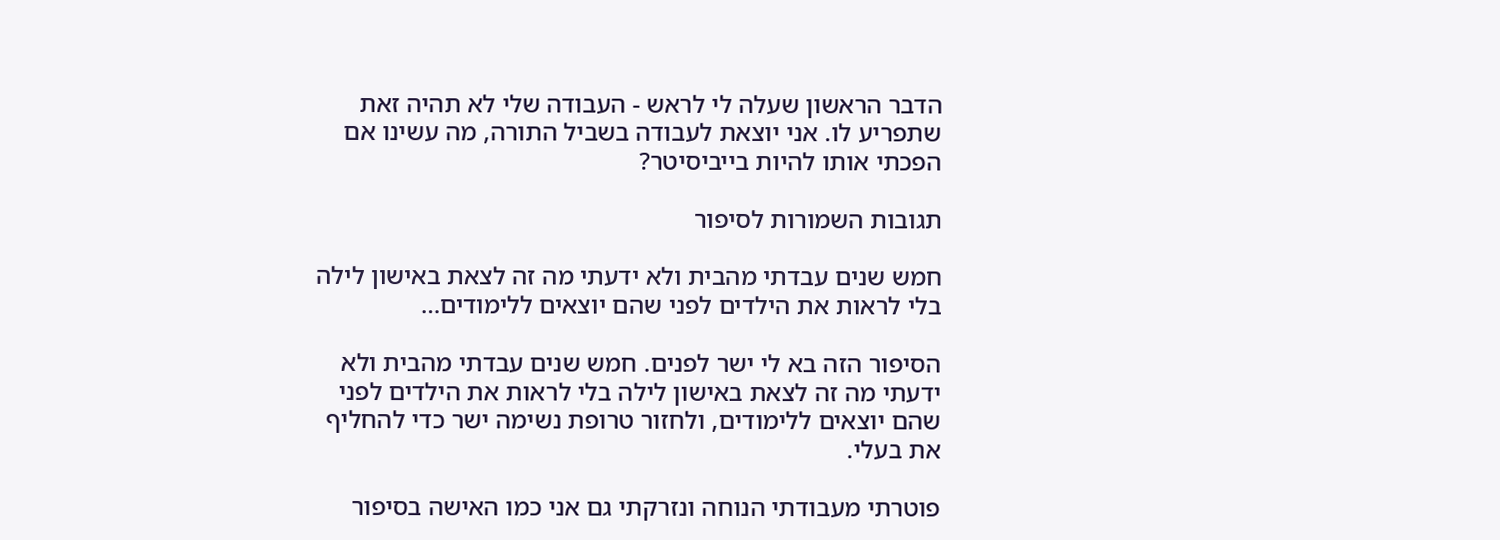הדבר הראשון שעלה לי לראש - העבודה שלי לא תהיה זאת שתפריע לו. אני יוצאת לעבודה בשביל התורה, מה עשינו אם הפכתי אותו להיות בייביסיטר?

תגובות השמורות לסיפור

חמש שנים עבדתי מהבית ולא ידעתי מה זה לצאת באישון לילה בלי לראות את הילדים לפני שהם יוצאים ללימודים…

הסיפור הזה בא לי ישר לפנים. חמש שנים עבדתי מהבית ולא ידעתי מה זה לצאת באישון לילה בלי לראות את הילדים לפני שהם יוצאים ללימודים, ולחזור טרופת נשימה ישר כדי להחליף את בעלי.

פוטרתי מעבודתי הנוחה ונזרקתי גם אני כמו האישה בסיפור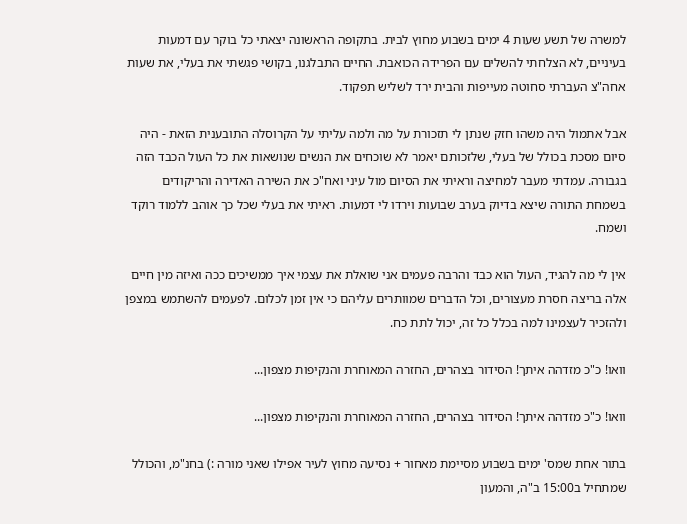למשרה של תשע שעות 4 ימים בשבוע מחוץ לבית. בתקופה הראשונה יצאתי כל בוקר עם דמעות בעיניים, לא הצלחתי להשלים עם הפרידה הכואבת. החיים התבלגנו, בקושי פגשתי את בעלי, את שעות אחה"צ העברתי סחוטה מעייפות והבית ירד לשליש תפקוד.

אבל אתמול היה משהו חזק שנתן לי תזכורת על מה ולמה עליתי על הקרוסלה התובענית הזאת - היה סיום מסכת בכולל של בעלי, שלזכותם יאמר לא שוכחים את הנשים שנושאות את כל העול הכבד הזה בגבורה. עמדתי מעבר למחיצה וראיתי את הסיום מול עיני ואח"כ את השירה האדירה והריקודים בשמחת התורה שיצא בדיוק בערב שבועות וירדו לי דמעות. ראיתי את בעלי שכל כך אוהב ללמוד רוקד ושמח.

אין לי מה להגיד, העול הוא כבד והרבה פעמים אני שואלת את עצמי איך ממשיכים ככה ואיזה מין חיים אלה בריצה חסרת מעצורים, וכל הדברים שמוותרים עליהם כי אין זמן לכלום. לפעמים להשתמש במצפן ולהזכיר לעצמינו למה בכלל כל זה, יכול לתת כח.

וואו! כ"כ מזדהה איתך! הסידור בצהרים, החזרה המאוחרת והנקיפות מצפון...

וואו! כ"כ מזדהה איתך! הסידור בצהרים, החזרה המאוחרת והנקיפות מצפון...

בתור אחת שמס' ימים בשבוע מסיימת מאחור + נסיעה מחוץ לעיר אפילו שאני מורה :) בחנ"מ, והכולל שמתחיל ב15:00 ב"ה, והמעון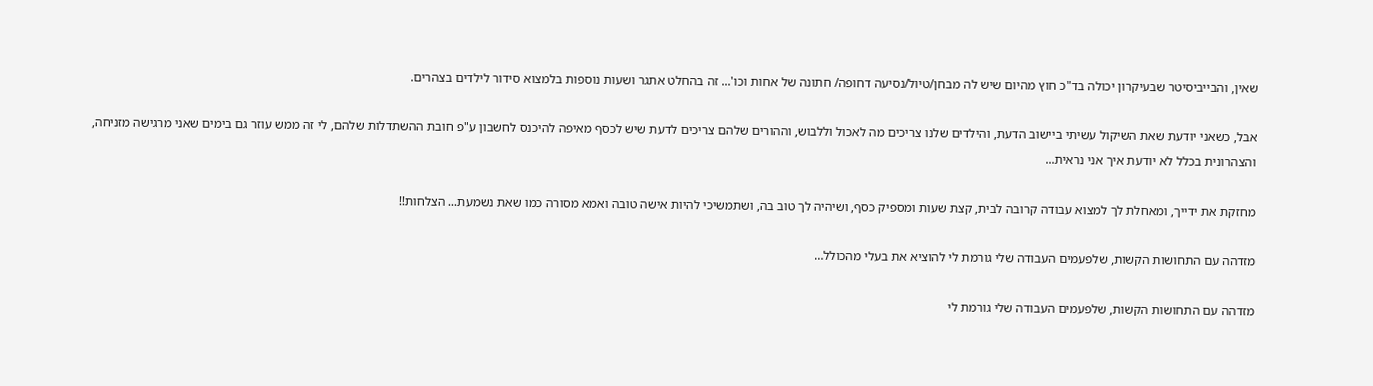שאין, והבייביסיטר שבעיקרון יכולה בד"כ חוץ מהיום שיש לה מבחן/טיול/נסיעה דחופה/ חתונה של אחות וכו'... זה בהחלט אתגר ושעות נוספות בלמצוא סידור לילדים בצהרים.

אבל, כשאני יודעת שאת השיקול עשיתי ביישוב הדעת, והילדים שלנו צריכים מה לאכול וללבוש, וההורים שלהם צריכים לדעת שיש לכסף מאיפה להיכנס לחשבון ע"פ חובת ההשתדלות שלהם, לי זה ממש עוזר גם בימים שאני מרגישה מזניחה, והצהרונית בכלל לא יודעת איך אני נראית...

מחזקת את ידייך, ומאחלת לך למצוא עבודה קרובה לבית, קצת שעות ומספיק כסף, ושיהיה לך טוב בה, ושתמשיכי להיות אישה טובה ואמא מסורה כמו שאת נשמעת... הצלחות!!

מזדהה עם התחושות הקשות, שלפעמים העבודה שלי גורמת לי להוציא את בעלי מהכולל…

מזדהה עם התחושות הקשות, שלפעמים העבודה שלי גורמת לי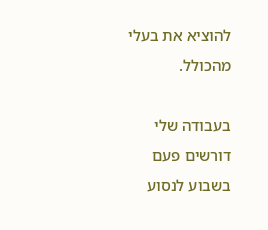להוציא את בעלי מהכולל.

בעבודה שלי דורשים פעם בשבוע לנסוע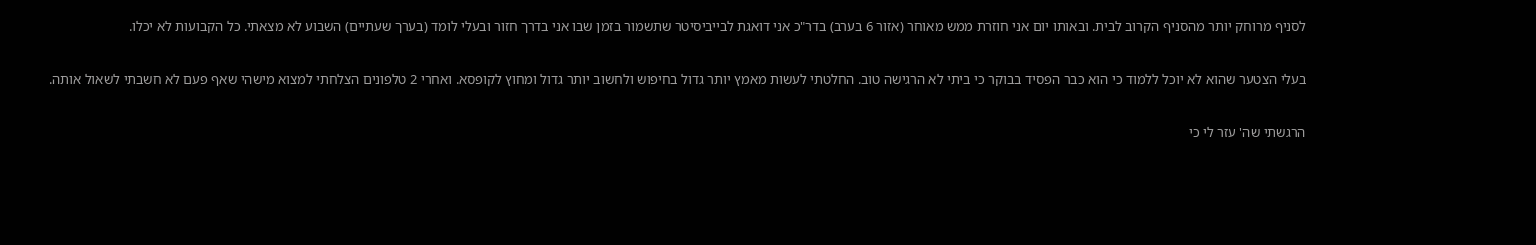לסניף מרוחק יותר מהסניף הקרוב לבית. ובאותו יום אני חוזרת ממש מאוחר (אזור 6 בערב) בדר"כ אני דואגת לבייביסיטר שתשמור בזמן שבו אני בדרך חזור ובעלי לומד (בערך שעתיים) השבוע לא מצאתי. כל הקבועות לא יכלו.

בעלי הצטער שהוא לא יוכל ללמוד כי הוא כבר הפסיד בבוקר כי ביתי לא הרגישה טוב. החלטתי לעשות מאמץ יותר גדול בחיפוש ולחשוב יותר גדול ומחוץ לקופסא. ואחרי 2 טלפונים הצלחתי למצוא מישהי שאף פעם לא חשבתי לשאול אותה.

הרגשתי שה' עזר לי כי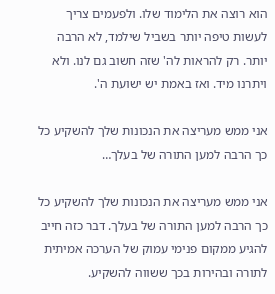הוא רוצה את הלימוד שלו. ולפעמים צריך לעשות טיפה יותר בשביל שילמד, לא הרבה יותר. רק להראות לה' שזה חשוב גם לנו. ולא ויתרנו מיד. ואז באמת יש ישועת ה'.

אני ממש מעריצה את הנכונות שלך להשקיע כל כך הרבה למען התורה של בעלך…

אני ממש מעריצה את הנכונות שלך להשקיע כל כך הרבה למען התורה של בעלך. דבר כזה חייב להגיע ממקום פנימי עמוק של הערכה אמיתית לתורה ובהירות בכך ששווה להשקיע.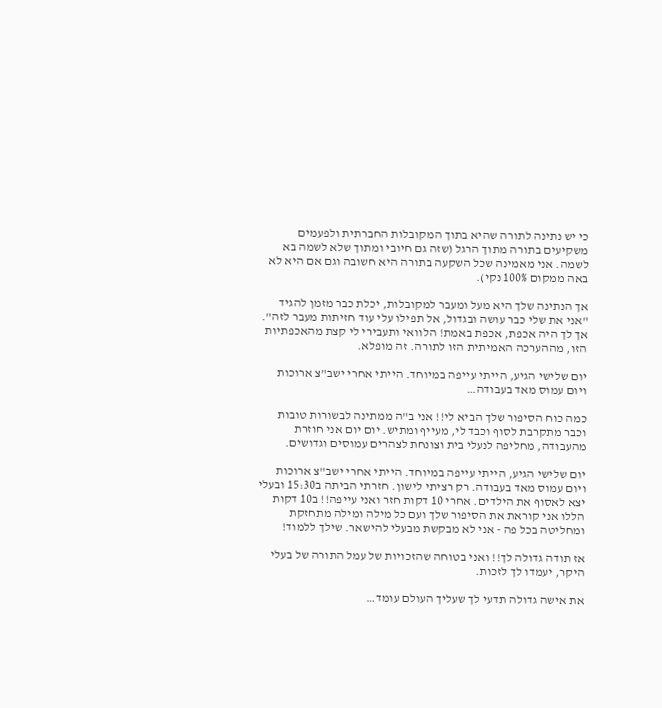כי יש נתינה לתורה שהיא בתוך המקובלות החברתית ולפעמים משקיעים בתורה מתוך הרגל (שזה גם חיובי ומתוך שלא לשמה בא לשמה. אני מאמינה שכל השקעה בתורה היא חשובה וגם אם היא לא באה ממקום 100% נקי).

אך הנתינה שלך היא מעל ומעבר למקובלות, יכלת כבר מזמן להגיד "אני את שלי כבר עושה ובגדול, אל תפילו עלי עוד חזיתות מעבר לזה". אך לך היה אכפת, אכפת באמת! הלוואי ותעבירי לי קצת מהאכפתיות הזו, מההערכה האמיתית הזו לתורה. זה מופלא.

יום שלישי הגיע, הייתי עייפה במיוחד. הייתי אחרי ישב"צ ארוכות ויום עמוס מאד בעבודה…

כמה כוח הסיפור שלך הביא לי!! אני ב"ה ממתינה לבשורות טובות וכבר מתקרבת לסוף וכבד לי, מעייף ומתיש. יום יום אני חוזרת מהעבודה, מחליפה לנעלי בית וצונחת לצהרים עמוסים וגדושים.

יום שלישי הגיע, הייתי עייפה במיוחד. הייתי אחרי ישב"צ ארוכות ויום עמוס מאד בעבודה. רק רציתי לישון. חזרתי הביתה ב15:30 ובעלי יצא לאסוף את הילדים. אחרי 10 דקות חזר ואני עייפה!! ב10 דקות הללו אני קוראת את הסיפור שלך ועם כל מילה ומילה מתחזקת ומחליטה בכל פה - אני לא מבקשת מבעלי להישאר. שילך ללמוד!

אז תודה גדולה לך!! ואני בטוחה שהזכויות של עמל התורה של בעלי היקר, יעמדו לך לזכות.

את אישה גדולה תדעי לך שעליך העולם עומד…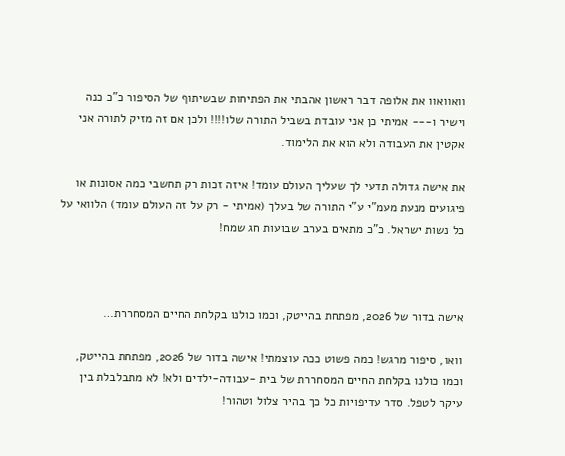וואוואוו את אלופה דבר ראשון אהבתי את הפתיחות שבשיתוף של הסיפור כ"כ כנה וישיר ו--- אמיתי כן אני עובדת בשביל התורה שלו!!!! ולכן אם זה מזיק לתורה אני אקטין את העבודה ולא הוא את הלימוד.

את אישה גדולה תדעי לך שעליך העולם עומד! איזה זכות רק תחשבי כמה אסונות או פיגועים מנעת מעמ"י ע"י התורה של בעלך (אמיתי - רק על זה העולם עומד) הלוואי על כל נשות ישראל. כ"כ מתאים בערב שבועות חג שמח!



אישה בדור של 2026, מפתחת בהייטק, וכמו כולנו בקלחת החיים המסחררת…

וואו, סיפור מרגש! כמה פשוט ככה עוצמתי! אישה בדור של 2026, מפתחת בהייטק, וכמו כולנו בקלחת החיים המסחררת של בית -עבודה-ילדים ולא! לא מתבלבלת בין עיקר לטפל. סדר עדיפויות כל כך בהיר צלול וטהור!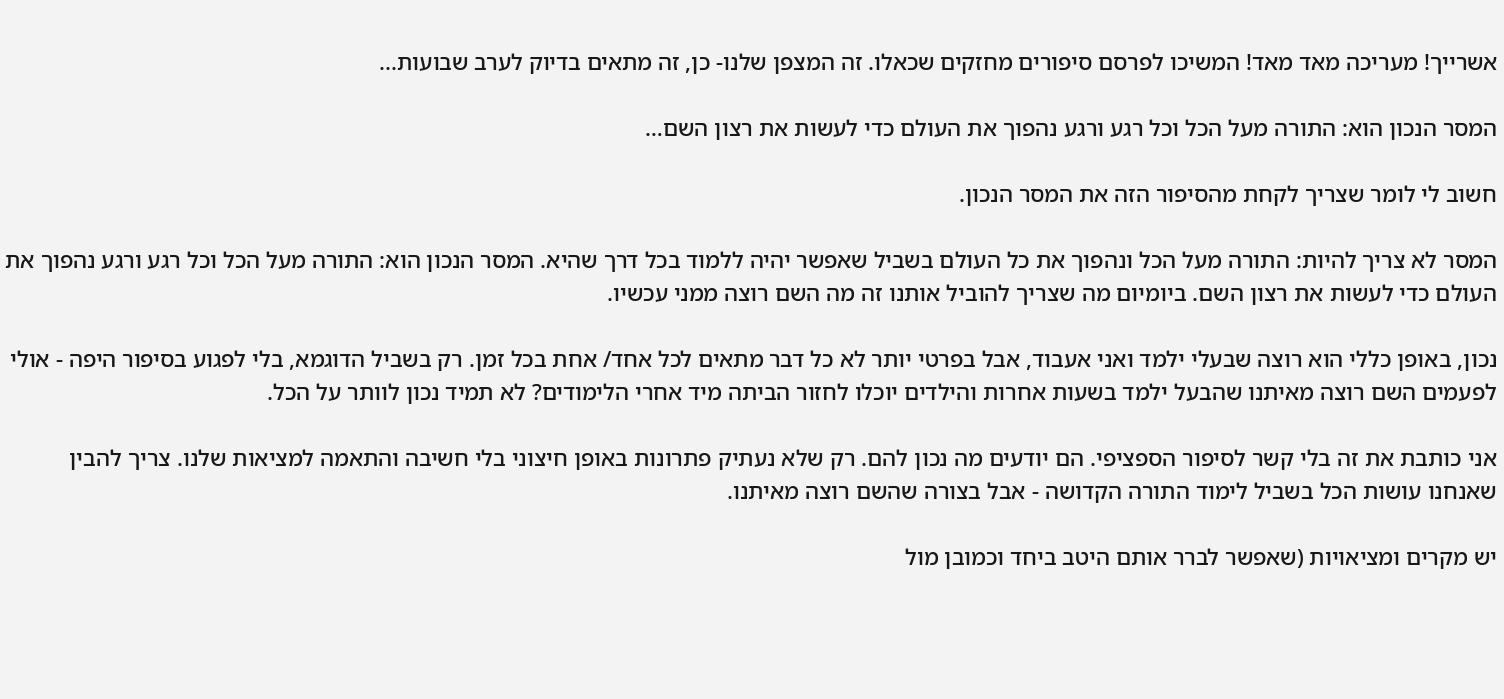אשרייך! מעריכה מאד מאד! המשיכו לפרסם סיפורים מחזקים שכאלו. זה המצפן שלנו- כן, זה מתאים בדיוק לערב שבועות...

המסר הנכון הוא: התורה מעל הכל וכל רגע ורגע נהפוך את העולם כדי לעשות את רצון השם…

חשוב לי לומר שצריך לקחת מהסיפור הזה את המסר הנכון.

המסר לא צריך להיות: התורה מעל הכל ונהפוך את כל העולם בשביל שאפשר יהיה ללמוד בכל דרך שהיא. המסר הנכון הוא: התורה מעל הכל וכל רגע ורגע נהפוך את העולם כדי לעשות את רצון השם. ביומיום מה שצריך להוביל אותנו זה מה השם רוצה ממני עכשיו.

נכון, באופן כללי הוא רוצה שבעלי ילמד ואני אעבוד, אבל בפרטי יותר לא כל דבר מתאים לכל אחד/ אחת בכל זמן. רק בשביל הדוגמא, בלי לפגוע בסיפור היפה - אולי לפעמים השם רוצה מאיתנו שהבעל ילמד בשעות אחרות והילדים יוכלו לחזור הביתה מיד אחרי הלימודים? לא תמיד נכון לוותר על הכל.

אני כותבת את זה בלי קשר לסיפור הספציפי. הם יודעים מה נכון להם. רק שלא נעתיק פתרונות באופן חיצוני בלי חשיבה והתאמה למציאות שלנו. צריך להבין שאנחנו עושות הכל בשביל לימוד התורה הקדושה - אבל בצורה שהשם רוצה מאיתנו.

יש מקרים ומציאויות (שאפשר לברר אותם היטב ביחד וכמובן מול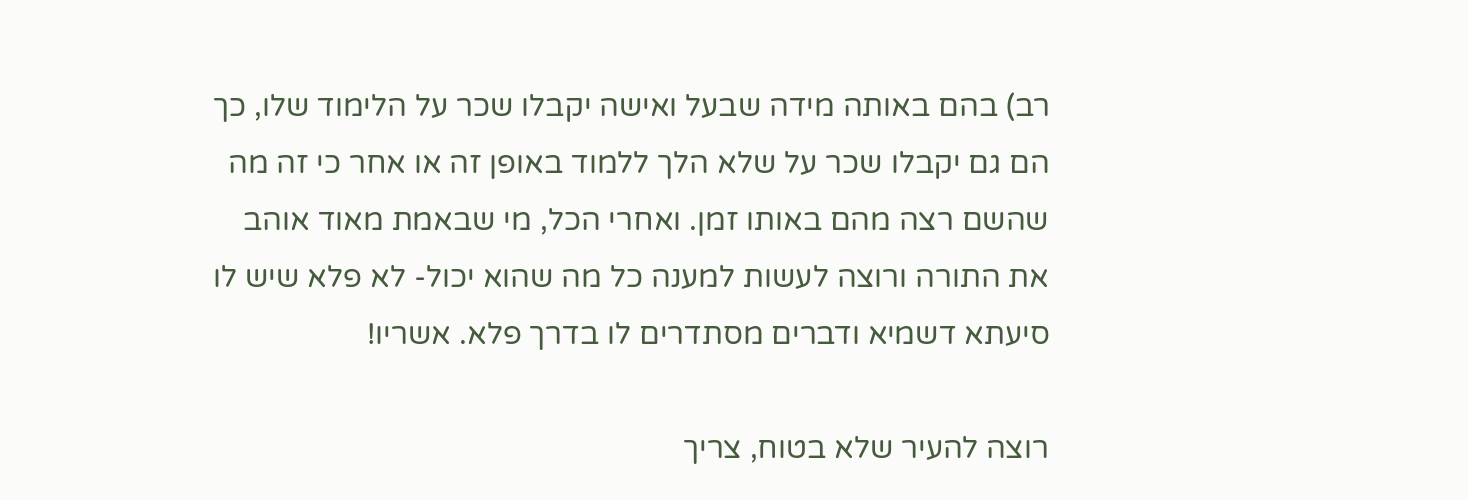רב) בהם באותה מידה שבעל ואישה יקבלו שכר על הלימוד שלו, כך הם גם יקבלו שכר על שלא הלך ללמוד באופן זה או אחר כי זה מה שהשם רצה מהם באותו זמן. ואחרי הכל, מי שבאמת מאוד אוהב את התורה ורוצה לעשות למענה כל מה שהוא יכול- לא פלא שיש לו סיעתא דשמיא ודברים מסתדרים לו בדרך פלא. אשריו!

רוצה להעיר שלא בטוח, צריך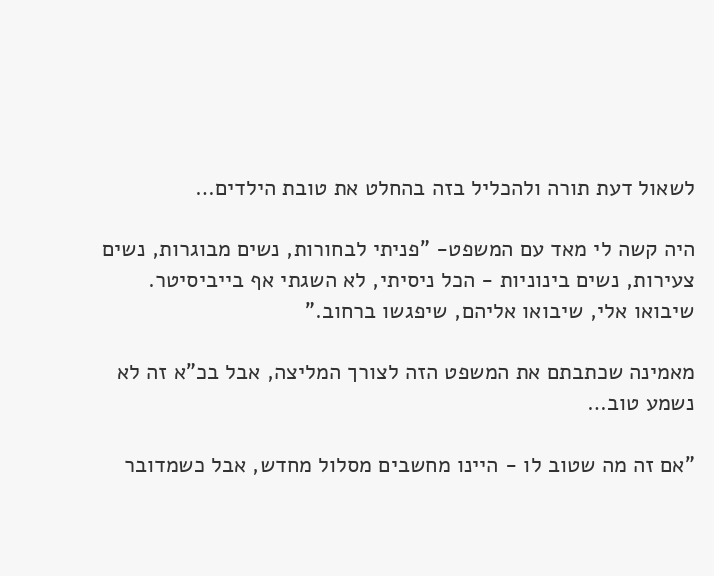לשאול דעת תורה ולהכליל בזה בהחלט את טובת הילדים…

היה קשה לי מאד עם המשפט- "פניתי לבחורות, נשים מבוגרות, נשים צעירות, נשים בינוניות - הכל ניסיתי, לא השגתי אף בייביסיטר. שיבואו אלי, שיבואו אליהם, שיפגשו ברחוב."

מאמינה שכתבתם את המשפט הזה לצורך המליצה, אבל בכ"א זה לא נשמע טוב…

"אם זה מה שטוב לו - היינו מחשבים מסלול מחדש, אבל כשמדובר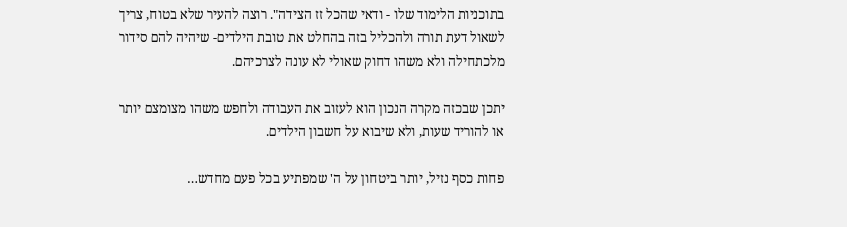בתוכניות הלימוד שלו - ודאי שהכל זז הצידה". רוצה להעיר שלא בטוח, צריך לשאול דעת תורה ולהכליל בזה בהחלט את טובת הילדים- שיהיה להם סידור מלכתחילה ולא משהו דחוק שאולי לא עונה לצרכיהם.

יתכן שבכזה מקרה הנכון הוא לעזוב את העבודה ולחפש משהו מצומצם יותר או להוריד שעות, ולא שיבוא על חשבון הילדים.

פחות כסף נזיל, יותר ביטחון על ה' שמפתיע בכל פעם מחדש…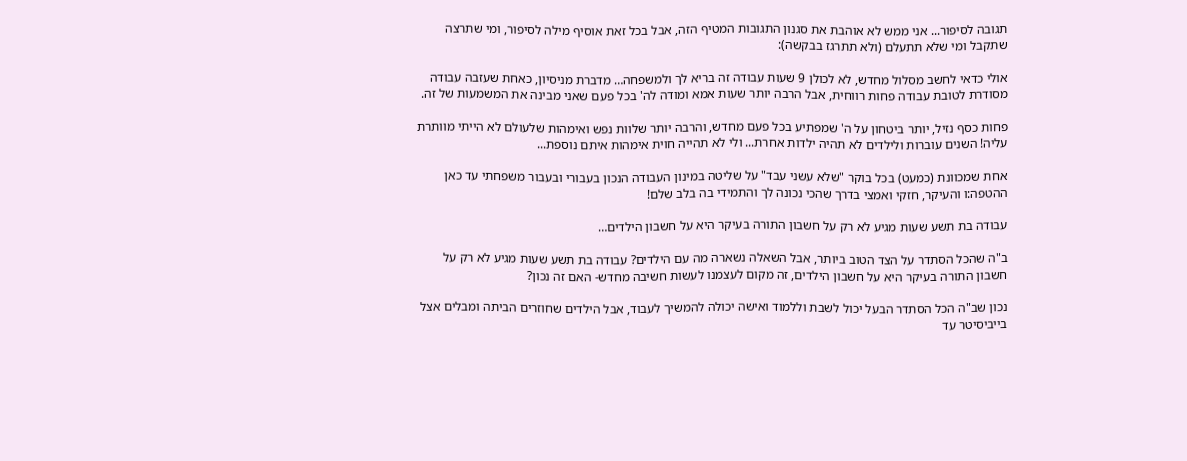תגובה לסיפור... אני ממש לא אוהבת את סגנון התגובות המטיף הזה, אבל בכל זאת אוסיף מילה לסיפור, ומי שתרצה שתקבל ומי שלא תתעלם (ולא תתרגז בבקשה):

אולי כדאי לחשב מסלול מחדש, לא לכולן 9 שעות עבודה זה בריא לך ולמשפחה… מדברת מניסיון, כאחת שעזבה עבודה מסודרת לטובת עבודה פחות רווחית, אבל הרבה יותר שעות אמא ומודה לה' בכל פעם שאני מבינה את המשמעות של זה.

פחות כסף נזיל, יותר ביטחון על ה' שמפתיע בכל פעם מחדש, והרבה יותר שלוות נפש ואימהות שלעולם לא הייתי מוותרת עליה! השנים עוברות ולילדים לא תהיה ילדות אחרת... ולי לא תהייה חוית אימהות איתם נוספת...

אחת שמכוונת (כמעט) בכל בוקר "שלא עשני עבד" על שליטה במינון העבודה הנכון בעבורי ובעבור משפחתי עד כאן ההטפה:ו והעיקר, חזקי ואמצי בדרך שהכי נכונה לך והתמידי בה בלב שלם!

עבודה בת תשע שעות מגיע לא רק על חשבון התורה בעיקר היא על חשבון הילדים…

ב"ה שהכל הסתדר על הצד הטוב ביותר, אבל השאלה נשארה מה עם הילדים? עבודה בת תשע שעות מגיע לא רק על חשבון התורה בעיקר היא על חשבון הילדים, זה מקום לעצמנו לעשות חשיבה מחדש- האם זה נכון?

נכון שב"ה הכל הסתדר הבעל יכול לשבת וללמוד ואישה יכולה להמשיך לעבוד, אבל הילדים שחוזרים הביתה ומבלים אצל בייביסיטר עד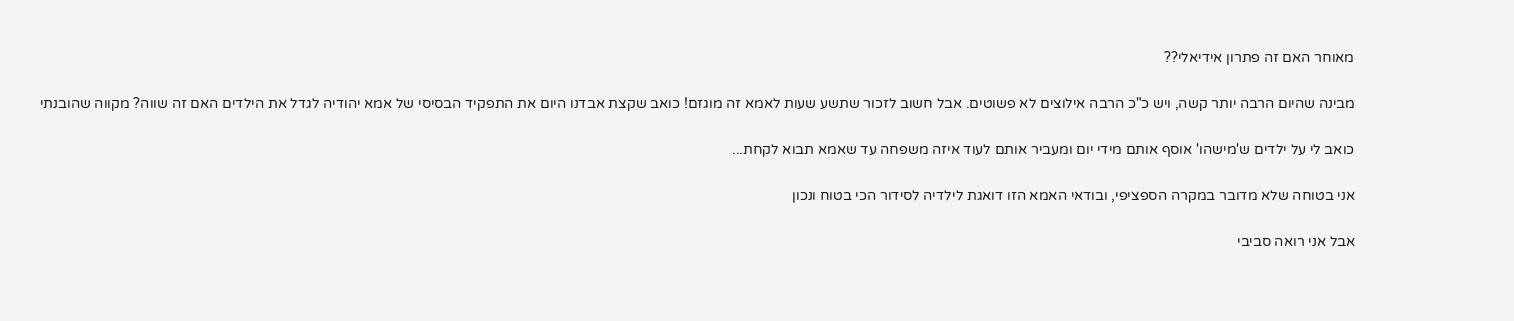מאוחר האם זה פתרון אידיאלי??

מבינה שהיום הרבה יותר קשה, ויש כ"כ הרבה אילוצים לא פשוטים. אבל חשוב לזכור שתשע שעות לאמא זה מוגזם! כואב שקצת אבדנו היום את התפקיד הבסיסי של אמא יהודיה לגדל את הילדים האם זה שווה? מקווה שהובנתי

כואב לי על ילדים ש'מישהו' אוסף אותם מידי יום ומעביר אותם לעוד איזה משפחה עד שאמא תבוא לקחת...

אני בטוחה שלא מדובר במקרה הספציפי, ובודאי האמא הזו דואגת לילדיה לסידור הכי בטוח ונכון

אבל אני רואה סביבי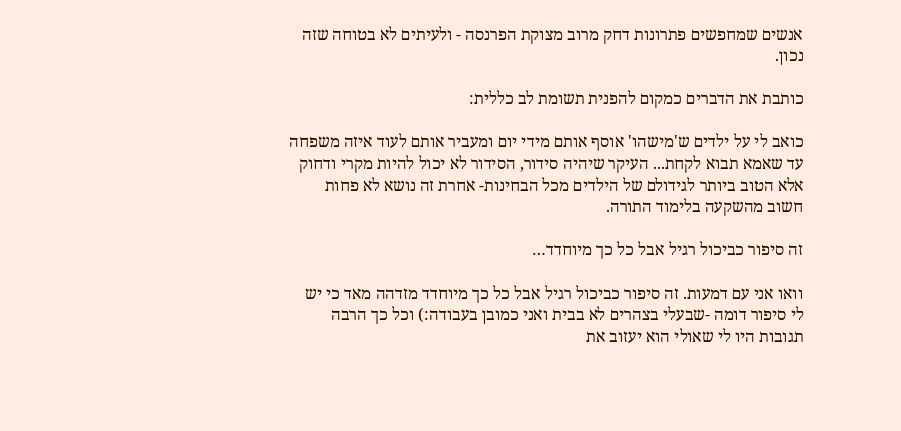אנשים שמחפשים פתרונות דחק מרוב מצוקת הפרנסה - ולעיתים לא בטוחה שזה נכון.

כותבת את הדברים כמקום להפנית תשומת לב כללית:

כואב לי על ילדים ש'מישהו' אוסף אותם מידי יום ומעביר אותם לעוד איזה משפחה עד שאמא תבוא לקחת... העיקר שיהיה סידור, הסידור לא יכול להיות מקרי ודחוק אלא הטוב ביותר לגידולם של הילדים מכל הבחינות- אחרת זה נושא לא פחות חשוב מהשקעה בלימוד התורה.

זה סיפור כביכול רגיל אבל כל כך מיוחדד…

וואו אני עם דמעות. זה סיפור כביכול רגיל אבל כל כך מיוחדד מזדהה מאד כי יש לי סיפור דומה -שבעלי בצהרים לא בבית ואני כמובן בעבודה:) וכל כך הרבה תגובות היו לי שאולי הוא יעזוב את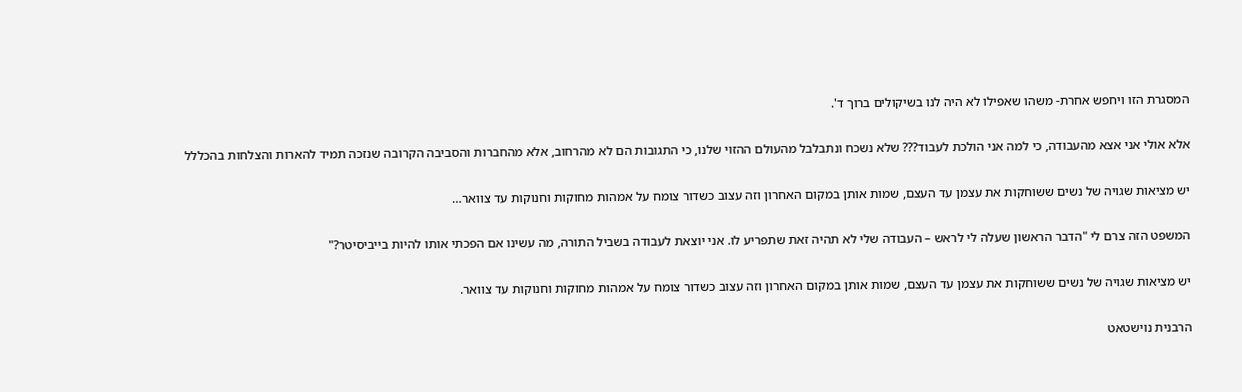המסגרת הזו ויחפש אחרת- משהו שאפילו לא היה לנו בשיקולים ברוך ד'.

אלא אולי אני אצא מהעבודה, כי למה אני הולכת לעבוד??? שלא נשכח ונתבלבל מהעולם ההזוי שלנו, כי התגובות הם לא מהרחוב, אלא מהחברות והסביבה הקרובה שנזכה תמיד להארות והצלחות בהכללל

יש מציאות שגויה של נשים ששוחקות את עצמן עד העצם, שמות אותן במקום האחרון וזה עצוב כשדור צומח על אמהות מחוקות וחנוקות עד צוואר…

המשפט הזה צרם לי "הדבר הראשון שעלה לי לראש – העבודה שלי לא תהיה זאת שתפריע לו. אני יוצאת לעבודה בשביל התורה, מה עשינו אם הפכתי אותו להיות בייביסיטר?"

יש מציאות שגויה של נשים ששוחקות את עצמן עד העצם, שמות אותן במקום האחרון וזה עצוב כשדור צומח על אמהות מחוקות וחנוקות עד צוואר.

הרבנית נוישטאט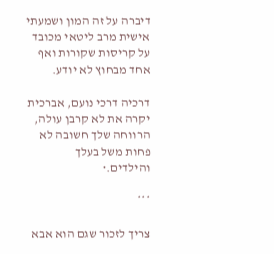דיברה על זה המון ושמעתי אישית מרב ליטאי מכובד על קריסות שקורות ואף אחד מבחוץ לא יודע.

דרכיה דרכי נועם, אברכית יקרה את לא קרבן עולה, הרווחה שלך חשובה לא פחות משל בעלך והילדים.ᐧ

***

צריך לזכור שגם הוא אבא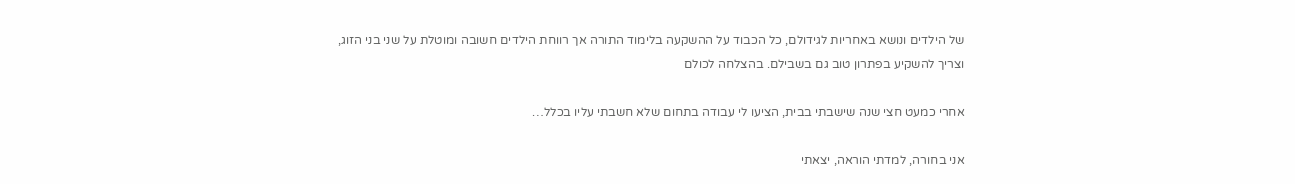של הילדים ונושא באחריות לגידולם, כל הכבוד על ההשקעה בלימוד התורה אך רווחת הילדים חשובה ומוטלת על שני בני הזוג, וצריך להשקיע בפתרון טוב גם בשבילם. בהצלחה לכולם

אחרי כמעט חצי שנה שישבתי בבית, הציעו לי עבודה בתחום שלא חשבתי עליו בכלל…

אני בחורה, למדתי הוראה, יצאתי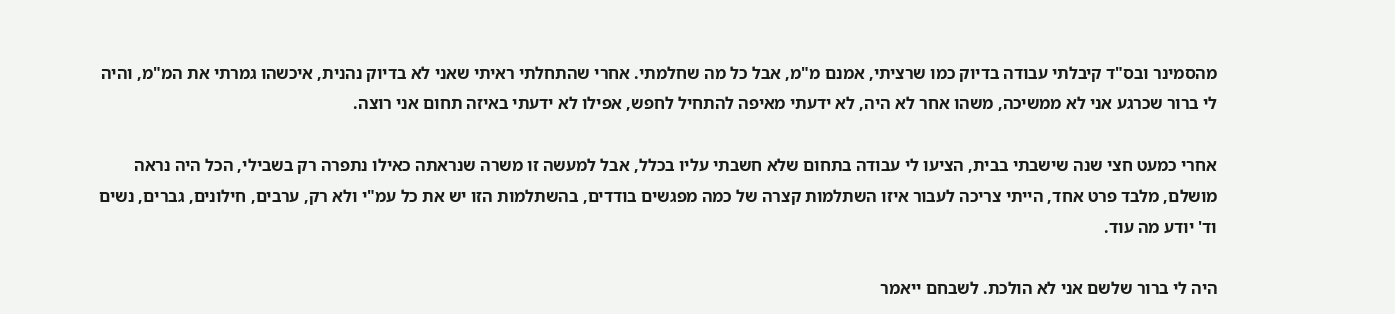מהסמינר ובס"ד קיבלתי עבודה בדיוק כמו שרציתי, אמנם מ"מ, אבל כל מה שחלמתי. אחרי שהתחלתי ראיתי שאני לא בדיוק נהנית, איכשהו גמרתי את המ"מ, והיה לי ברור שכרגע אני לא ממשיכה, משהו אחר לא היה, לא ידעתי מאיפה להתחיל לחפש, אפילו לא ידעתי באיזה תחום אני רוצה.

אחרי כמעט חצי שנה שישבתי בבית, הציעו לי עבודה בתחום שלא חשבתי עליו בכלל, אבל למעשה זו משרה שנראתה כאילו נתפרה רק בשבילי, הכל היה נראה מושלם, מלבד פרט אחד, הייתי צריכה לעבור איזו השתלמות קצרה של כמה מפגשים בודדים, בהשתלמות הזו יש את כל עמ"י ולא רק, ערבים, חילונים, גברים, נשים וד' יודע מה עוד.

היה לי ברור שלשם אני לא הולכת. לשבחם ייאמר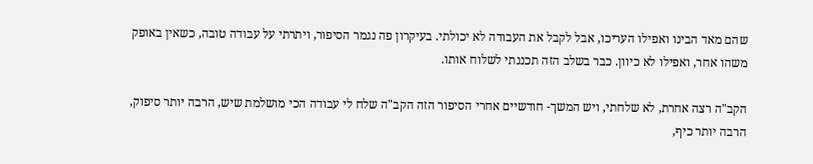שהם מאד הבינו ואפילו העריכו, אבל לקבל את העבודה לא יכולתי. בעיקרון פה נגמר הסיפור, ויתרתי על עבודה טובה, כשאין באופק משהו אחר, ואפילו לא כיוון. כבר בשלב הזה תכננתי לשלוח אותו.

הקב"ה רצה אחרת, לא שלחתי, ויש המשך- חודשיים אחרי הסיפור הזה הקב"ה שלח לי עבודה הכי מושלמת שיש, הרבה יותר סיפוק, הרבה יותר כיף,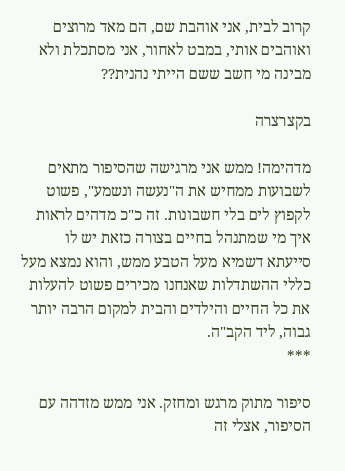קרוב לבית, אני אוהבת שם, הם מאד מרוצים ואוהבים אותי, במבט לאחור, אני מסתכלת ולא מבינה מי חשב ששם הייתי נהנית??

בקצרצרה

מדהימה! ממש אני מרגישה שהסיפור מתאים לשבועות ממחיש את ה"נעשה ונשמע", פשוט לקפוץ לים בלי חשבונות. זה כ"כ מדהים לראות איך מי שמתנהל בחיים בצורה כזאת יש לו סייעתא דשמיא מעל הטבע ממש, והוא נמצא מעל כללי ההשתדלות שאנחנו מכירים פשוט להעלות את כל החיים והילדים והבית למקום הרבה יותר גבוה, ליד הקב"ה.
***

סיפור מתוק מרגש ומחזק. אני ממש מזדהה עם הסיפור, אצלי זה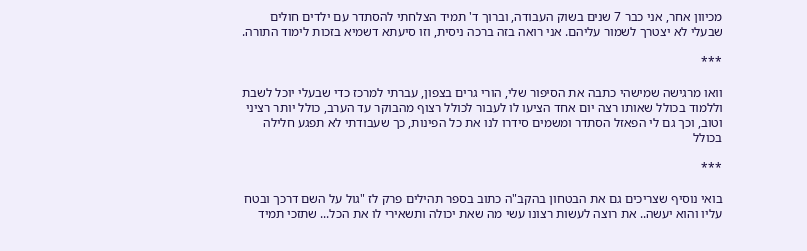מכיוון אחר, אני כבר 7 שנים בשוק העבודה, וברוך ד' תמיד הצלחתי להסתדר עם ילדים חולים שבעלי לא יצטרך לשמור עליהם. אני רואה בזה ברכה ניסית, וזו סיעתא דשמיא בזכות לימוד התורה.

***

וואו מרגישה שמישהי כתבה את הסיפור שלי, הורי גרים בצפון, עברתי למרכז כדי שבעלי יוכל לשבת וללמוד בכולל שאותו רצה יום אחד הציעו לו לעבור לכולל רצוף מהבוקר עד הערב, כולל יותר רציני וטוב, וכך גם לי הפאזל הסתדר ומשמים סידרו לנו את כל הפינות, כך שעבודתי לא תפגע חלילה בכולל

***

בואי נוסיף שצריכים גם את הבטחון בהקב"ה כתוב בספר תהילים פרק לז "גול על השם דרכך ובטח עליו והוא יעשה.. את רוצה לעשות רצונו עשי מה שאת יכולה ותשאירי לו את הכל... שתזכי תמיד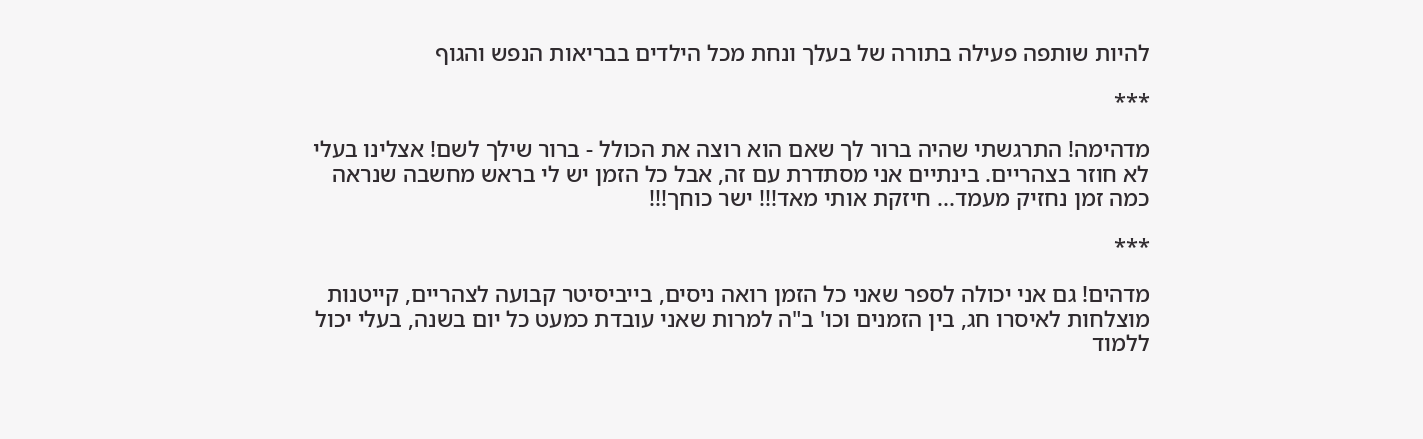להיות שותפה פעילה בתורה של בעלך ונחת מכל הילדים בבריאות הנפש והגוף

***

מדהימה! התרגשתי שהיה ברור לך שאם הוא רוצה את הכולל - ברור שילך לשם! אצלינו בעלי לא חוזר בצהריים. בינתיים אני מסתדרת עם זה, אבל כל הזמן יש לי בראש מחשבה שנראה כמה זמן נחזיק מעמד... חיזקת אותי מאד!!! ישר כוחך!!!

***

מדהים! גם אני יכולה לספר שאני כל הזמן רואה ניסים, בייביסיטר קבועה לצהריים, קייטנות מוצלחות לאיסרו חג, בין הזמנים וכו' ב"ה למרות שאני עובדת כמעט כל יום בשנה, בעלי יכול ללמוד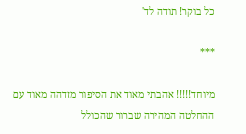כל בוקר! תודה לד'

***

מיוחד!!!!! אהבתי מאוד את הסיפור מזדהה מאוד עם ההחלטה המהירה שברור שהכולל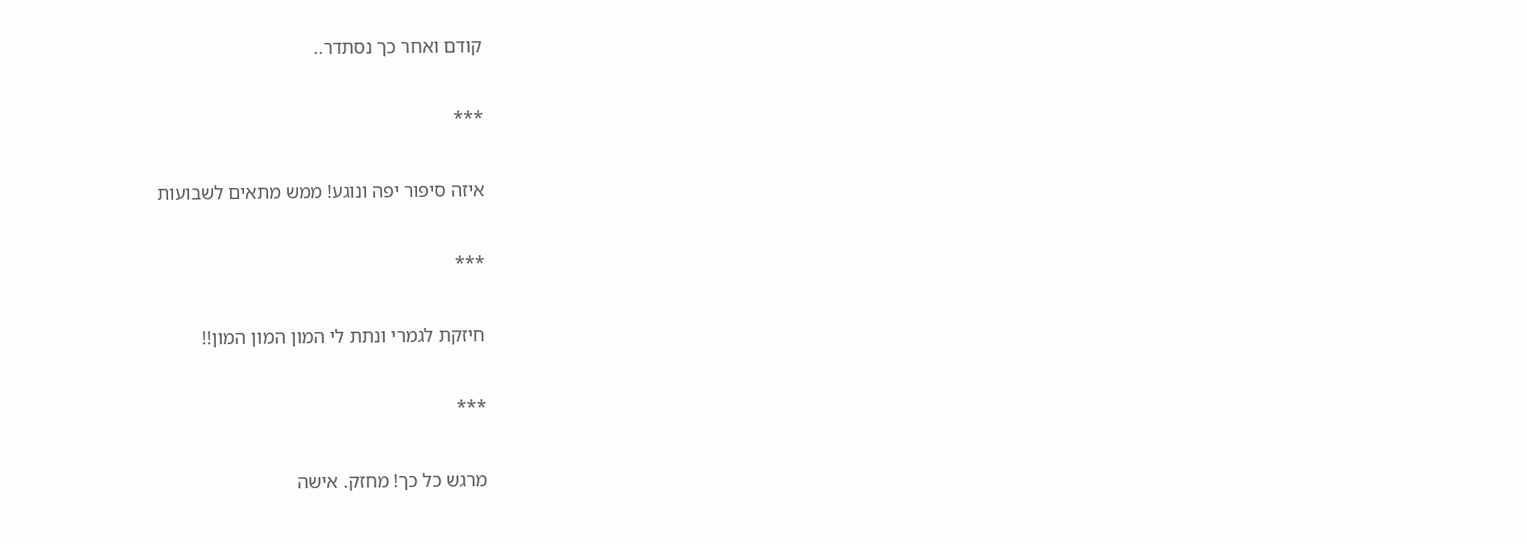קודם ואחר כך נסתדר..

***

איזה סיפור יפה ונוגע! ממש מתאים לשבועות

***

חיזקת לגמרי ונתת לי המון המון המון!!

***

מרגש כל כך! מחזק. אישה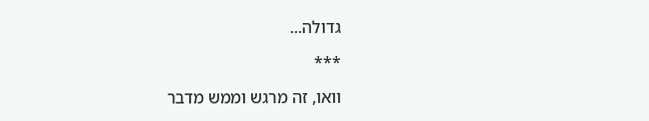גדולה...

***

וואו, זה מרגש וממש מדבר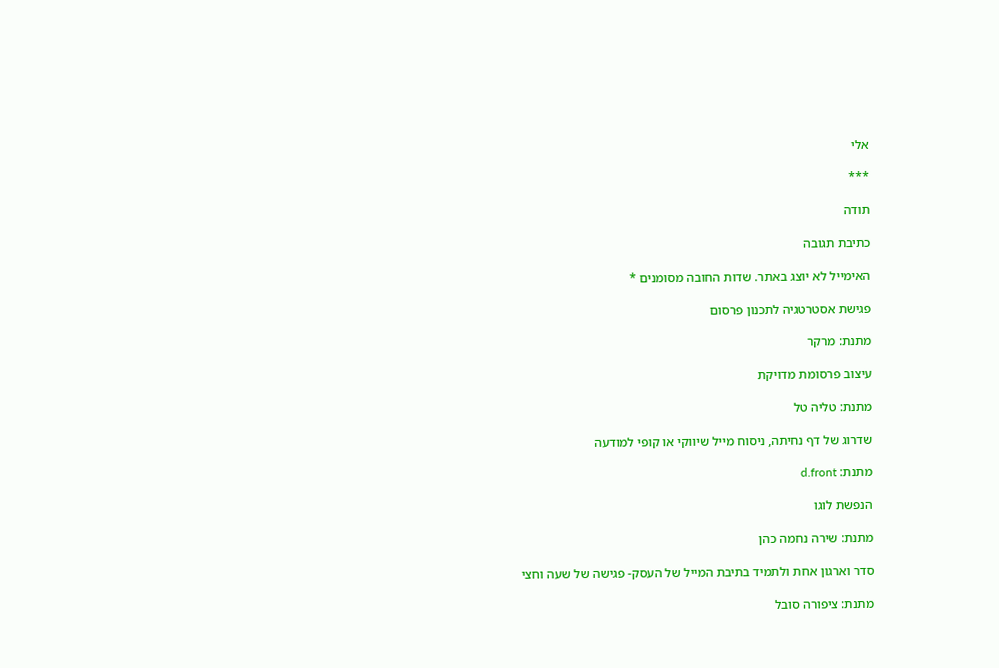אלי

***

תודה

כתיבת תגובה

האימייל לא יוצג באתר. שדות החובה מסומנים *

פגישת אסטרטגיה לתכנון פרסום

מתנת: מרקר

עיצוב פרסומת מדויקת

מתנת: טליה טל

שדרוג של דף נחיתה, ניסוח מייל שיווקי או קופי למודעה

מתנת: d.front

הנפשת לוגו

מתנת: שירה נחמה כהן

סדר וארגון אחת ולתמיד בתיבת המייל של העסק- פגישה של שעה וחצי

מתנת: ציפורה סובל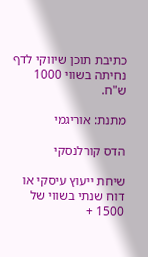כתיבת תוכן שיווקי לדף נחיתה בשווי 1000 ש"ח.

מתנת: אוריגמי

הדס קורלנסקי

שיחת ייעוץ עיסקי או דוח שנתי בשווי של 1500 +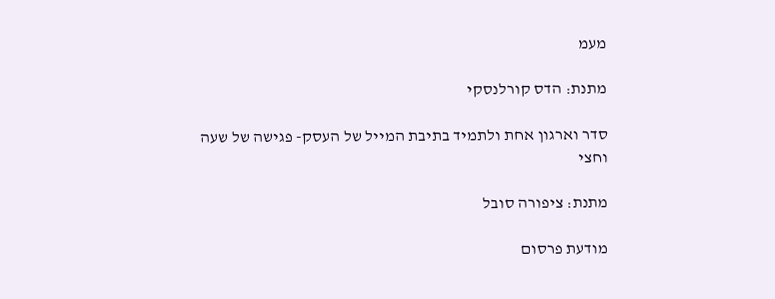מעמ

מתנת: הדס קורלנסקי

סדר וארגון אחת ולתמיד בתיבת המייל של העסק- פגישה של שעה וחצי

מתנת: ציפורה סובל

מודעת פרסום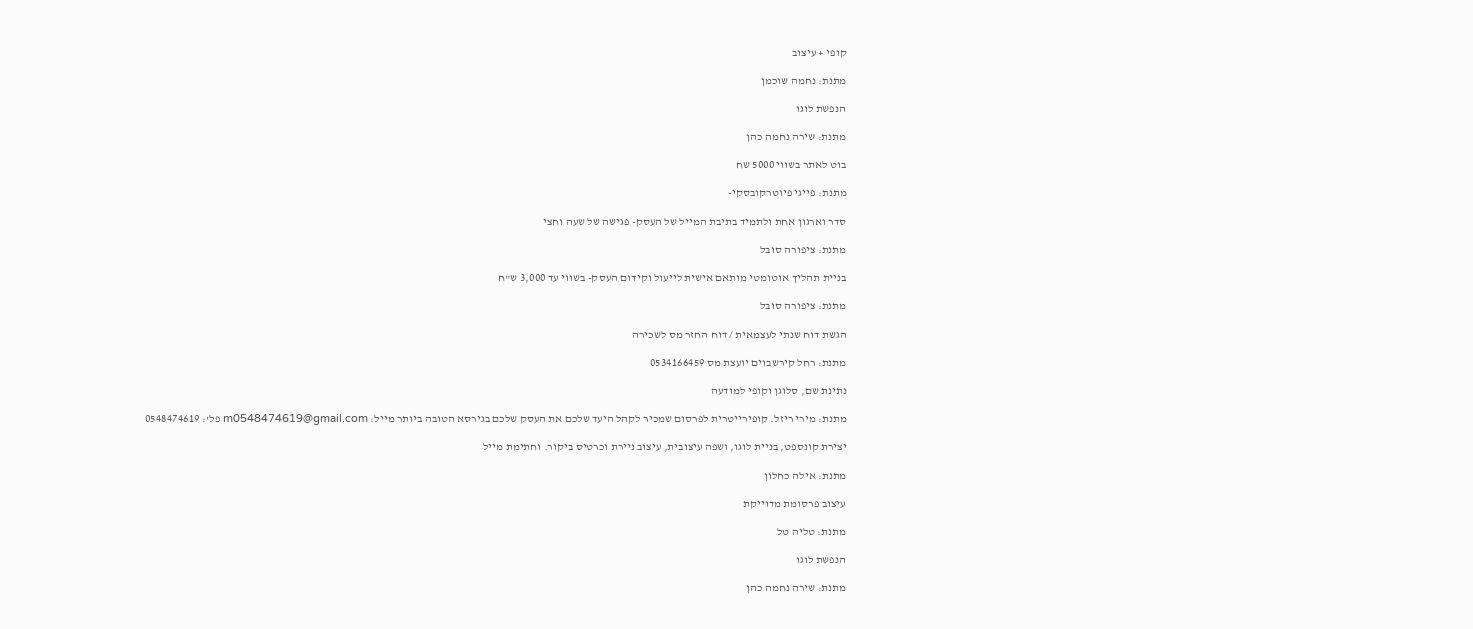קופי + עיצוב

מתנת: נחמה שוכמן

הנפשת לוגו

מתנת: שירה נחמה כהן

בוט לאתר בשווי 5000 שח

מתנת: פייגי פיוטרקובסקי-

סדר וארגון אחת ולתמיד בתיבת המייל של העסק- פגישה של שעה וחצי

מתנת: ציפורה סובל

בניית תהליך אוטומטי מותאם אישית לייעול וקידום העסק- בשווי עד 3,000 ש"ח

מתנת: ציפורה סובל

הגשת דוח שנתי לעצמאית / דוח החזר מס לשכירה

מתנת: רחל קירשבוים יועצת מס 0534166459

נתינת שם, סלוגן וקופי למודעה

מתנת: מירי ריזל. קופירייטרית לפרסום שמכיר לקהל היעד שלכם את העסק שלכם בגירסא הטובה ביותר מייל: m0548474619@gmail.com פל': 0548474619

יצירת קונספט, בניית לוגו, ושפה עיצובית, עיצוב ניירת וכרטיס ביקור. וחתימת מייל

מתנת: אילה כחלון

עיצוב פרסומת מדוייקת

מתנת: טליה טל

הנפשת לוגו

מתנת: שירה נחמה כהן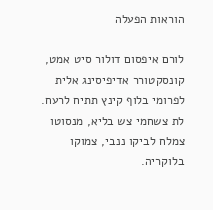הוראות הפעלה

לורם איפסום דולור סיט אמט, קונסקטורר אדיפיסינג אלית לפרומי בלוף קינץ תתיח לרעח. לת צשחמי צש בליא, מנסוטו צמלח לביקו ננבי, צמוקו בלוקריה.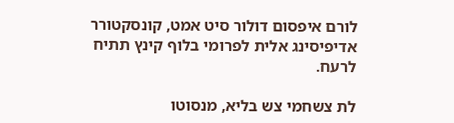לורם איפסום דולור סיט אמט, קונסקטורר אדיפיסינג אלית לפרומי בלוף קינץ תתיח לרעח.

לת צשחמי צש בליא, מנסוטו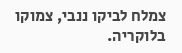צמלח לביקו ננבי, צמוקו בלוקריה.